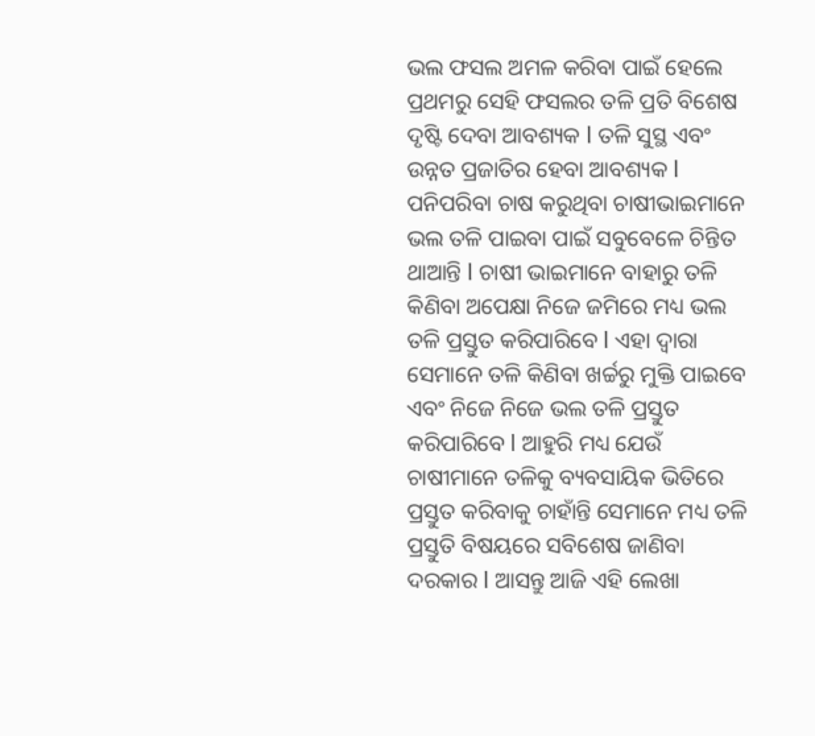ଭଲ ଫସଲ ଅମଳ କରିବା ପାଇଁ ହେଲେ ପ୍ରଥମରୁ ସେହି ଫସଲର ତଳି ପ୍ରତି ବିଶେଷ ଦୃଷ୍ଟି ଦେବା ଆବଶ୍ୟକ l ତଳି ସୁସ୍ଥ ଏବଂ ଉନ୍ନତ ପ୍ରଜାତିର ହେବା ଆବଶ୍ୟକ l ପନିପରିବା ଚାଷ କରୁଥିବା ଚାଷୀଭାଇମାନେ ଭଲ ତଳି ପାଇବା ପାଇଁ ସବୁବେଳେ ଚିନ୍ତିତ ଥାଆନ୍ତି l ଚାଷୀ ଭାଇମାନେ ବାହାରୁ ତଳି କିଣିବା ଅପେକ୍ଷା ନିଜେ ଜମିରେ ମଧ୍ୟ ଭଲ ତଳି ପ୍ରସ୍ତୁତ କରିପାରିବେ l ଏହା ଦ୍ୱାରା ସେମାନେ ତଳି କିଣିବା ଖର୍ଚ୍ଚରୁ ମୁକ୍ତି ପାଇବେ ଏବଂ ନିଜେ ନିଜେ ଭଲ ତଳି ପ୍ରସ୍ତୁତ କରିପାରିବେ l ଆହୁରି ମଧ୍ୟ ଯେଉଁ ଚାଷୀମାନେ ତଳିକୁ ବ୍ୟବସାୟିକ ଭିତିରେ ପ୍ରସ୍ତୁତ କରିବାକୁ ଚାହାଁନ୍ତି ସେମାନେ ମଧ୍ୟ ତଳି ପ୍ରସ୍ତୁତି ବିଷୟରେ ସବିଶେଷ ଜାଣିବା ଦରକାର l ଆସନ୍ତୁ ଆଜି ଏହି ଲେଖା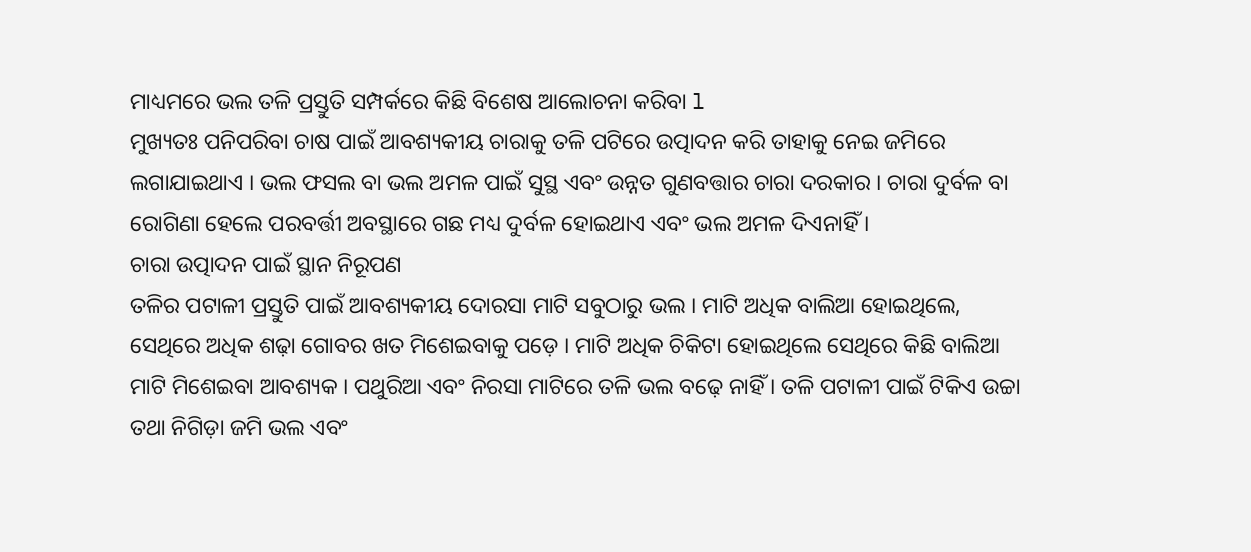ମାଧ୍ୟମରେ ଭଲ ତଳି ପ୍ରସ୍ତୁତି ସମ୍ପର୍କରେ କିଛି ବିଶେଷ ଆଲୋଚନା କରିବା l
ମୁଖ୍ୟତଃ ପନିପରିବା ଚାଷ ପାଇଁ ଆବଶ୍ୟକୀୟ ଚାରାକୁ ତଳି ପଟିରେ ଉତ୍ପାଦନ କରି ତାହାକୁ ନେଇ ଜମିରେ ଲଗାଯାଇଥାଏ । ଭଲ ଫସଲ ବା ଭଲ ଅମଳ ପାଇଁ ସୁସ୍ଥ ଏବଂ ଉନ୍ନତ ଗୁଣବତ୍ତାର ଚାରା ଦରକାର । ଚାରା ଦୁର୍ବଳ ବା ରୋଗିଣା ହେଲେ ପରବର୍ତ୍ତୀ ଅବସ୍ଥାରେ ଗଛ ମଧ୍ୟ ଦୁର୍ବଳ ହୋଇଥାଏ ଏବଂ ଭଲ ଅମଳ ଦିଏନାହିଁ ।
ଚାରା ଉତ୍ପାଦନ ପାଇଁ ସ୍ଥାନ ନିରୂପଣ
ତଳିର ପଟାଳୀ ପ୍ରସ୍ତୁତି ପାଇଁ ଆବଶ୍ୟକୀୟ ଦୋରସା ମାଟି ସବୁଠାରୁ ଭଲ । ମାଟି ଅଧିକ ବାଲିଆ ହୋଇଥିଲେ, ସେଥିରେ ଅଧିକ ଶଢ଼ା ଗୋବର ଖତ ମିଶେଇବାକୁ ପଡ଼େ । ମାଟି ଅଧିକ ଚିକିଟା ହୋଇଥିଲେ ସେଥିରେ କିଛି ବାଲିଆ ମାଟି ମିଶେଇବା ଆବଶ୍ୟକ । ପଥୁରିଆ ଏବଂ ନିରସା ମାଟିରେ ତଳି ଭଲ ବଢ଼େ ନାହିଁ । ତଳି ପଟାଳୀ ପାଇଁ ଟିକିଏ ଉଚ୍ଚା ତଥା ନିଗିଡ଼ା ଜମି ଭଲ ଏବଂ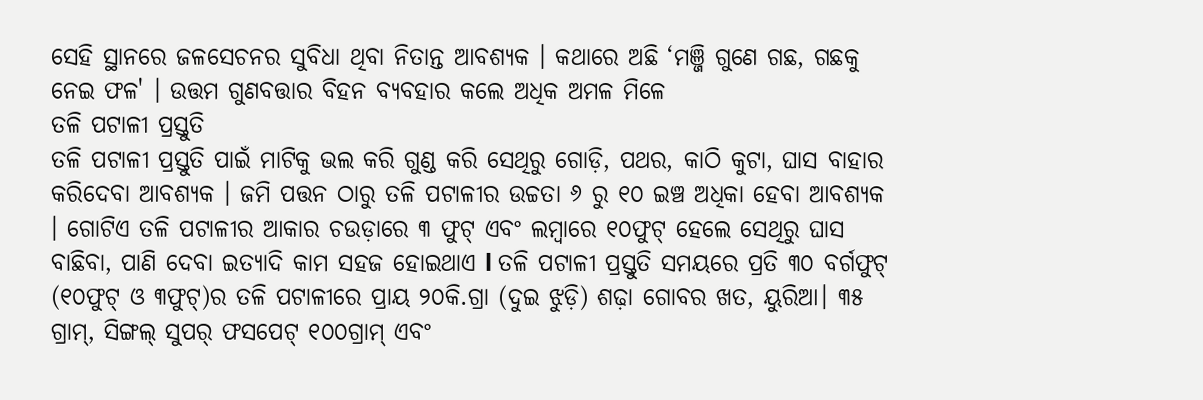ସେହି ସ୍ଥାନରେ ଜଳସେଚନର ସୁବିଧା ଥିବା ନିତାନ୍ତ ଆବଶ୍ୟକ । କଥାରେ ଅଛି ‘ମଞ୍ଜି ଗୁଣେ ଗଛ, ଗଛକୁ ନେଇ ଫଳ' । ଉତ୍ତମ ଗୁଣବତ୍ତାର ବିହନ ବ୍ୟବହାର କଲେ ଅଧିକ ଅମଳ ମିଳେ
ତଳି ପଟାଳୀ ପ୍ରସ୍ତୁତି
ତଳି ପଟାଳୀ ପ୍ରସ୍ତୁତି ପାଇଁ ମାଟିକୁ ଭଲ କରି ଗୁଣ୍ଡ କରି ସେଥିରୁ ଗୋଡ଼ି, ପଥର, କାଠି କୁଟା, ଘାସ ବାହାର କରିଦେବା ଆବଶ୍ୟକ । ଜମି ପତ୍ତନ ଠାରୁ ତଳି ପଟାଳୀର ଉଚ୍ଚତା ୬ ରୁ ୧୦ ଇଞ୍ଚ ଅଧିକା ହେବା ଆବଶ୍ୟକ । ଗୋଟିଏ ତଳି ପଟାଳୀର ଆକାର ଚଉଡ଼ାରେ ୩ ଫୁଟ୍ ଏବଂ ଲମ୍ବାରେ ୧୦ଫୁଟ୍ ହେଲେ ସେଥିରୁ ଘାସ ବାଛିବା, ପାଣି ଦେବା ଇତ୍ୟାଦି କାମ ସହଜ ହୋଇଥାଏ l ତଳି ପଟାଳୀ ପ୍ରସ୍ତୁତି ସମୟରେ ପ୍ରତି ୩୦ ବର୍ଗଫୁଟ୍ (୧୦ଫୁଟ୍ ଓ ୩ଫୁଟ୍)ର ତଳି ପଟାଳୀରେ ପ୍ରାୟ ୨୦କି.ଗ୍ରା (ଦୁଇ ଝୁଡ଼ି) ଶଢ଼ା ଗୋବର ଖତ, ୟୁରିଆ। ୩୫ ଗ୍ରାମ୍, ସିଙ୍ଗଲ୍ ସୁପର୍ ଫସପେଟ୍ ୧୦୦ଗ୍ରାମ୍ ଏବଂ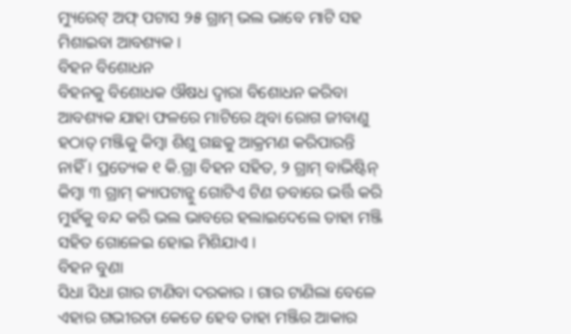ମ୍ୟୁରେଟ୍ ଅଫ୍ ପଟାସ ୨୫ ଗ୍ରାମ୍ ଭଲ ଭାବେ ମାଟି ସହ ମିଶାଇବା ଆବଶ୍ୟକ ।
ବିହନ ବିଶୋଧନ
ବିହନକୁ ବିଶୋଧକ ଔଷଧ ଦ୍ଵାରା ବିଶୋଧନ କରିବା ଆବଶ୍ୟକ ଯାହା ଫଳରେ ମାଟିରେ ଥିବା ରୋଗ ଜୀବାଣୁ ହଠାତ୍ ମଞ୍ଜିକୁ କିମ୍ବା ଶିଶୁ ଗଛକୁ ଆକ୍ରମଣ କରିପାରନ୍ତି ନାହିଁ । ପ୍ରତ୍ୟେକ ୧ କି.ଗ୍ରା ବିହନ ସହିତ, ୨ ଗ୍ରାମ୍ ବାଭିଷ୍ଟିନ୍ କିମ୍ବା ୩ ଗ୍ରାମ୍ କ୍ୟାପଟାନ୍କୁ ଗୋଟିଏ ଟିଣ ଡବାରେ ଭର୍ତ୍ତି କରି ମୁହଁକୁ ବନ୍ଦ କରି ଭଲ ଭାବରେ ହଲାଇଦେଲେ ତାହା ମଞ୍ଜି ସହିତ ଗୋଳେଇ ହୋଇ ମିଶିଯାଏ ।
ବିହନ ବୁଣା
ସିଧା ସିଧା ଗାର ଟାଣିବା ଦରକାର । ଗାର ଟାଣିଲା ବେଳେ ଏହାର ଗଭୀରତା କେତେ ହେବ ତାହା ମଞ୍ଜିର ଆକାର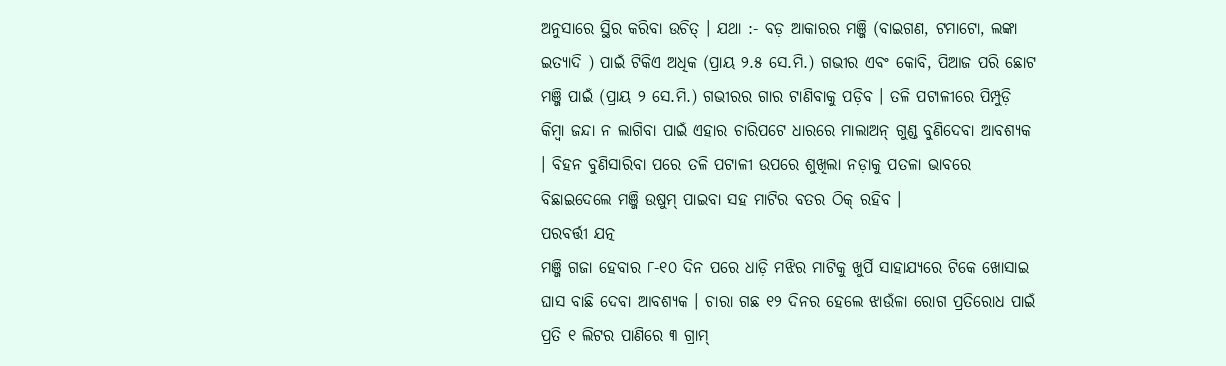ଅନୁସାରେ ସ୍ଥିର କରିବା ଉଚିତ୍ । ଯଥା :- ବଡ଼ ଆକାରର ମଞ୍ଜି (ବାଇଗଣ, ଟମାଟୋ, ଲଙ୍କା ଇତ୍ୟାଦି ) ପାଇଁ ଟିକିଏ ଅଧିକ (ପ୍ରାୟ ୨.୫ ସେ.ମି.) ଗଭୀର ଏବଂ କୋବି, ପିଆଜ ପରି ଛୋଟ ମଞ୍ଜି ପାଇଁ (ପ୍ରାୟ ୨ ସେ.ମି.) ଗଭୀରର ଗାର ଟାଣିବାକୁ ପଡ଼ିବ । ତଳି ପଟାଳୀରେ ପିମ୍ପୁଡ଼ି କିମ୍ବା ଜନ୍ଦା ନ ଲାଗିବା ପାଇଁ ଏହାର ଚାରିପଟେ ଧାରରେ ମାଲାଅନ୍ ଗୁଣ୍ଡ ବୁଣିଦେବା ଆବଶ୍ୟକ । ବିହନ ବୁଣିସାରିବା ପରେ ତଳି ପଟାଳୀ ଉପରେ ଶୁଖିଲା ନଡ଼ାକୁ ପତଳା ଭାବରେ ବିଛାଇଦେଲେ ମଞ୍ଜି ଉଷୁମ୍ ପାଇବା ସହ ମାଟିର ବତର ଠିକ୍ ରହିବ ।
ପରବର୍ତ୍ତୀ ଯତ୍ନ
ମଞ୍ଜି ଗଜା ହେବାର ୮-୧୦ ଦିନ ପରେ ଧାଡ଼ି ମଝିର ମାଟିକୁ ଖୁର୍ପି ସାହାଯ୍ୟରେ ଟିକେ ଖୋସାଇ ଘାସ ବାଛି ଦେବା ଆବଶ୍ୟକ । ଚାରା ଗଛ ୧୨ ଦିନର ହେଲେ ଝାଉଁଳା ରୋଗ ପ୍ରତିରୋଧ ପାଇଁ ପ୍ରତି ୧ ଲିଟର ପାଣିରେ ୩ ଗ୍ରାମ୍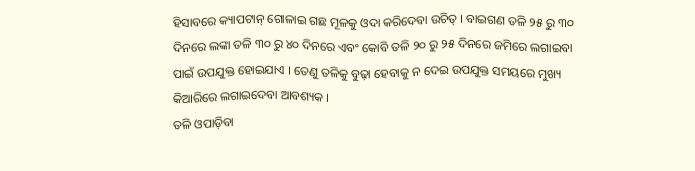ହିସାବରେ କ୍ୟାପଟାନ୍ ଗୋଳାଇ ଗଛ ମୂଳକୁ ଓଦା କରିଦେବା ଉଚିତ୍ । ବାଇଗଣ ତଳି ୨୫ ରୁ ୩୦ ଦିନରେ ଲଙ୍କା ତଳି ୩୦ ରୁ ୪୦ ଦିନରେ ଏବଂ କୋବି ତଳି ୨୦ ରୁ ୨୫ ଦିନରେ ଜମିରେ ଲଗାଇବା ପାଇଁ ଉପଯୁକ୍ତ ହୋଇଯାଏ । ତେଣୁ ତଳିକୁ ବୁଢ଼ା ହେବାକୁ ନ ଦେଇ ଉପଯୁକ୍ତ ସମୟରେ ମୁଖ୍ୟ କିଆରିରେ ଲଗାଇଦେବା ଆବଶ୍ୟକ ।
ତଳି ଓପାଡ଼ିବା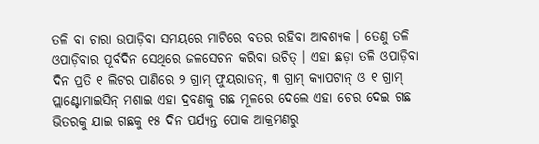ତଳି ବା ଚାରା ଉପାଡ଼ିବା ସମୟରେ ମାଟିରେ ବତର ରହିବା ଆବଶ୍ୟକ । ତେଣୁ ତଳି ଓପାଡ଼ିବାର ପୂର୍ବଦିନ ସେଥିରେ ଜଳସେଚନ କରିବା ଉଚିତ୍ । ଏହା ଛଡ଼ା ତଳି ଓପାଡ଼ିବା ଦିନ ପ୍ରତି ୧ ଲିଟର ପାଣିରେ ୨ ଗ୍ରାମ୍ ଫୁୟରାଡନ୍, ୩ ଗ୍ରାମ୍ କ୍ୟାପଟାନ୍ ଓ ୧ ଗ୍ରାମ୍ ପ୍ଲାଣ୍ଟୋମାଇସିନ୍ ମଶାଇ ଏହା ଦ୍ରବଣକୁ ଗଛ ମୂଳରେ ଦେଲେ ଏହା ଚେର ଦେଇ ଗଛ ଭିତରକୁ ଯାଇ ଗଛକୁ ୧୫ ଦିନ ପର୍ଯ୍ୟନ୍ତ ପୋକ ଆକ୍ରମଣରୁ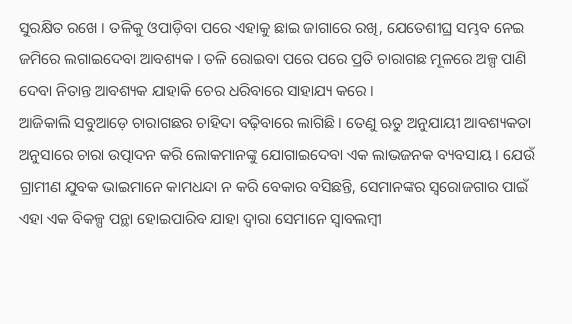ସୁରକ୍ଷିତ ରଖେ । ତଳିକୁ ଓପାଡ଼ିବା ପରେ ଏହାକୁ ଛାଇ ଜାଗାରେ ରଖି, ଯେତେଶୀଘ୍ର ସମ୍ଭବ ନେଇ ଜମିରେ ଲଗାଇଦେବା ଆବଶ୍ୟକ । ତଳି ରୋଇବା ପରେ ପରେ ପ୍ରତି ଚାରାଗଛ ମୂଳରେ ଅଳ୍ପ ପାଣି ଦେବା ନିତାନ୍ତ ଆବଶ୍ୟକ ଯାହାକି ଚେର ଧରିବାରେ ସାହାଯ୍ୟ କରେ ।
ଆଜିକାଲି ସବୁଆଡ଼େ ଚାରାଗଛର ଚାହିଦା ବଢ଼ିବାରେ ଲାଗିଛି । ତେଣୁ ଋତୁ ଅନୁଯାୟୀ ଆବଶ୍ୟକତା ଅନୁସାରେ ଚାରା ଉତ୍ପାଦନ କରି ଲୋକମାନଙ୍କୁ ଯୋଗାଇଦେବା ଏକ ଲାଭଜନକ ବ୍ୟବସାୟ । ଯେଉଁ ଗ୍ରାମୀଣ ଯୁବକ ଭାଇମାନେ କାମଧନ୍ଦା ନ କରି ବେକାର ବସିଛନ୍ତି, ସେମାନଙ୍କର ସ୍ୱରୋଜଗାର ପାଇଁ ଏହା ଏକ ବିକଳ୍ପ ପନ୍ଥା ହୋଇପାରିବ ଯାହା ଦ୍ୱାରା ସେମାନେ ସ୍ଵାବଲମ୍ବୀ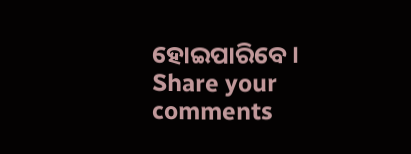ହୋଇପାରିବେ।
Share your comments